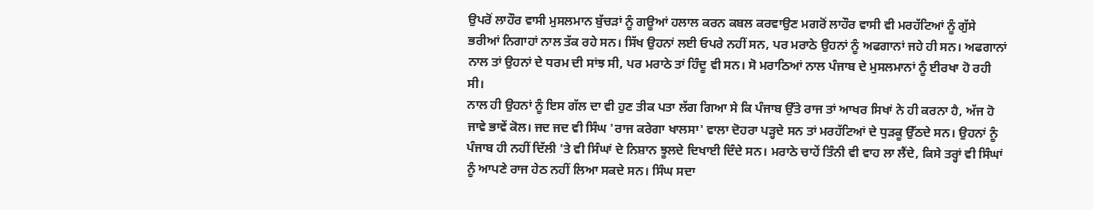ਉਪਰੋਂ ਲਾਹੌਰ ਵਾਸੀ ਮੁਸਲਮਾਨ ਬੁੱਚੜਾਂ ਨੂੰ ਗਊਆਂ ਹਲਾਲ ਕਰਨ ਕਬਲ ਕਰਵਾਉਣ ਮਗਰੋਂ ਲਾਹੌਰ ਵਾਸੀ ਵੀ ਮਰਹੱਟਿਆਂ ਨੂੰ ਗੁੱਸੇ ਭਰੀਆਂ ਨਿਗਾਹਾਂ ਨਾਲ ਤੱਕ ਰਹੇ ਸਨ। ਸਿੱਖ ਉਹਨਾਂ ਲਈ ਓਪਰੇ ਨਹੀਂ ਸਨ, ਪਰ ਮਰਾਠੇ ਉਹਨਾਂ ਨੂੰ ਅਫਗਾਨਾਂ ਜਹੇ ਹੀ ਸਨ। ਅਫਗਾਨਾਂ ਨਾਲ ਤਾਂ ਉਹਨਾਂ ਦੇ ਧਰਮ ਦੀ ਸਾਂਝ ਸੀ, ਪਰ ਮਰਾਠੇ ਤਾਂ ਹਿੰਦੂ ਵੀ ਸਨ। ਸੋ ਮਰਾਠਿਆਂ ਨਾਲ ਪੰਜਾਬ ਦੇ ਮੁਸਲਮਾਨਾਂ ਨੂੰ ਈਰਖਾ ਹੋ ਰਹੀ ਸੀ।
ਨਾਲ ਹੀ ਉਹਨਾਂ ਨੂੰ ਇਸ ਗੱਲ ਦਾ ਵੀ ਹੁਣ ਤੀਕ ਪਤਾ ਲੱਗ ਗਿਆ ਸੇ ਕਿ ਪੰਜਾਬ ਉੱਤੇ ਰਾਜ ਤਾਂ ਆਖਰ ਸਿਖਾਂ ਨੇ ਹੀ ਕਰਨਾ ਹੈ, ਅੱਜ ਹੋ ਜਾਵੇ ਭਾਵੇਂ ਕੋਲ। ਜਦ ਜਦ ਵੀ ਸਿੰਘ 'ਰਾਜ ਕਰੇਗਾ ਖਾਲਸਾ' ਵਾਲਾ ਦੋਹਰਾ ਪੜ੍ਹਦੇ ਸਨ ਤਾਂ ਮਰਹੱਟਿਆਂ ਦੇ ਧੁੜਕੂ ਉੱਠਦੇ ਸਨ। ਉਹਨਾਂ ਨੂੰ ਪੰਜਾਬ ਹੀ ਨਹੀਂ ਦਿੱਲੀ 'ਤੇ ਵੀ ਸਿੰਘਾਂ ਦੇ ਨਿਸ਼ਾਨ ਝੂਲਦੇ ਦਿਖਾਈ ਦਿੰਦੇ ਸਨ। ਮਰਾਠੇ ਚਾਹੇਂ ਤਿੰਨੀ ਵੀ ਵਾਹ ਲਾ ਲੈਂਦੇ, ਕਿਸੇ ਤਰ੍ਹਾਂ ਵੀ ਸਿੰਘਾਂ ਨੂੰ ਆਪਣੇ ਰਾਜ ਹੇਠ ਨਹੀਂ ਲਿਆ ਸਕਦੇ ਸਨ। ਸਿੰਘ ਸਦਾ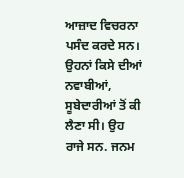ਆਜ਼ਾਦ ਵਿਚਰਨਾ ਪਸੰਦ ਕਰਦੇ ਸਨ। ਉਹਨਾਂ ਕਿਸੇ ਦੀਆਂ ਨਵਾਬੀਆਂ, ਸੂਬੇਦਾਰੀਆਂ ਤੋਂ ਕੀ ਲੈਣਾ ਸੀ। ਉਹ ਰਾਜੇ ਸਨ. ਜਨਮ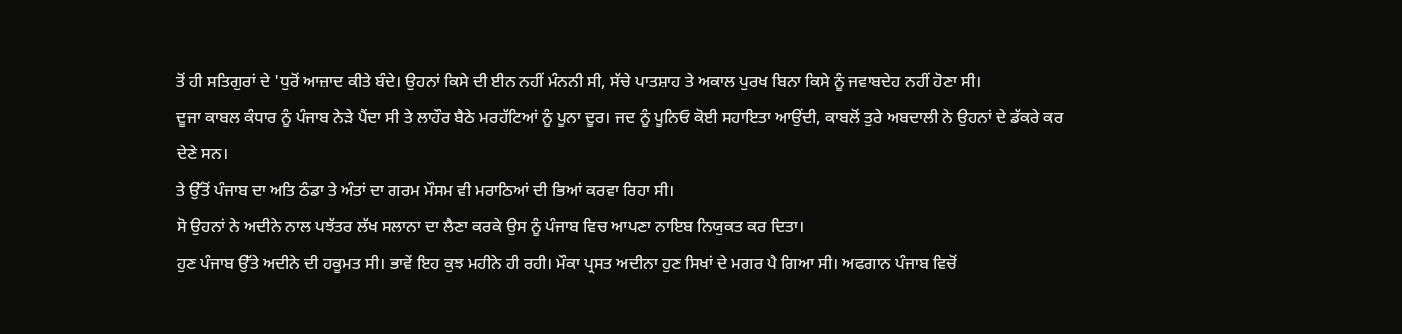ਤੋਂ ਹੀ ਸਤਿਗੁਰਾਂ ਦੇ 'ਧੁਰੋਂ ਆਜ਼ਾਦ ਕੀਤੇ ਬੰਦੇ। ਉਹਨਾਂ ਕਿਸੇ ਦੀ ਈਨ ਨਹੀਂ ਮੰਨਨੀ ਸੀ, ਸੱਚੇ ਪਾਤਸ਼ਾਹ ਤੇ ਅਕਾਲ ਪੁਰਖ ਬਿਨਾ ਕਿਸੇ ਨੂੰ ਜਵਾਬਦੇਹ ਨਹੀਂ ਹੋਣਾ ਸੀ।
ਦੂਜਾ ਕਾਬਲ ਕੰਧਾਰ ਨੂੰ ਪੰਜਾਬ ਨੇੜੇ ਪੈਂਦਾ ਸੀ ਤੇ ਲਾਹੌਰ ਬੈਠੇ ਮਰਹੱਟਿਆਂ ਨੂੰ ਪੂਨਾ ਦੂਰ। ਜਦ ਨੂੰ ਪੂਨਿਓ ਕੋਈ ਸਹਾਇਤਾ ਆਉਂਦੀ, ਕਾਬਲੋਂ ਤੁਰੇ ਅਬਦਾਲੀ ਨੇ ਉਹਨਾਂ ਦੇ ਡੱਕਰੇ ਕਰ ਦੇਣੇ ਸਨ।
ਤੇ ਉੱਤੋਂ ਪੰਜਾਬ ਦਾ ਅਤਿ ਠੰਡਾ ਤੇ ਅੰਤਾਂ ਦਾ ਗਰਮ ਮੌਸਮ ਵੀ ਮਰਾਠਿਆਂ ਦੀ ਭਿਆਂ ਕਰਵਾ ਰਿਹਾ ਸੀ।
ਸੋ ਉਹਨਾਂ ਨੇ ਅਦੀਨੇ ਨਾਲ ਪਝੱਤਰ ਲੱਖ ਸਲਾਨਾ ਦਾ ਲੈਣਾ ਕਰਕੇ ਉਸ ਨੂੰ ਪੰਜਾਬ ਵਿਚ ਆਪਣਾ ਨਾਇਬ ਨਿਯੁਕਤ ਕਰ ਦਿਤਾ।
ਹੁਣ ਪੰਜਾਬ ਉੱਤੇ ਅਦੀਨੇ ਦੀ ਹਕੂਮਤ ਸੀ। ਭਾਵੇਂ ਇਹ ਕੁਝ ਮਹੀਨੇ ਹੀ ਰਹੀ। ਮੌਕਾ ਪ੍ਰਸਤ ਅਦੀਨਾ ਹੁਣ ਸਿਖਾਂ ਦੇ ਮਗਰ ਪੈ ਗਿਆ ਸੀ। ਅਫਗਾਨ ਪੰਜਾਬ ਵਿਚੋਂ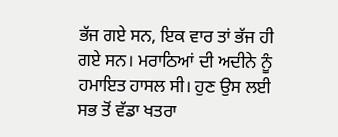ਭੱਜ ਗਏ ਸਨ, ਇਕ ਵਾਰ ਤਾਂ ਭੱਜ ਹੀ ਗਏ ਸਨ। ਮਰਾਠਿਆਂ ਦੀ ਅਦੀਨੇ ਨੂੰ ਹਮਾਇਤ ਹਾਸਲ ਸੀ। ਹੁਣ ਉਸ ਲਈ ਸਭ ਤੋਂ ਵੱਡਾ ਖਤਰਾ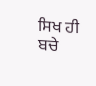ਸਿਖ ਹੀ ਬਚੇ